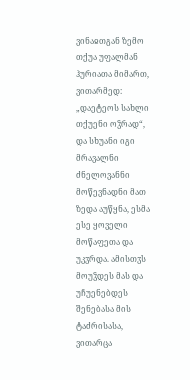ვინაჲთგან ზემო თქუა უფალმან ჰურიათა მიმართ, ვითარმედ: „დაეტეოს სახლი თქუენი ოჴრად“, და სხუანი იგი მრავალნი ძნელოვანნი მოწევნადნი მათ ზედა აუწყნა, ესმა ესე ყოველი მოწაფეთა და უკჳრდა. ამისთჳს მოუჴდეს მას და უჩუენებდეს შენებასა მის ტაძრისასა, ვითარცა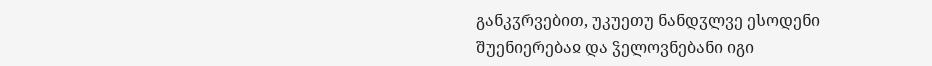განკჳრვებით, უკუეთუ ნანდჳლვე ესოდენი შუენიერებაჲ და ჴელოვნებანი იგი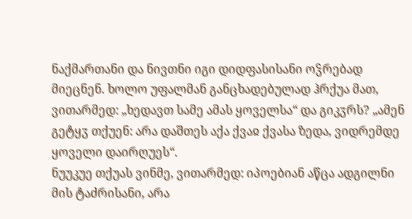ნაქმართანი და ნივთნი იგი დიდფასისანი ოჴრებად მიეცნენ. ხოლო უფალმან განცხადებულად ჰრქუა მათ, ვითარმედ: „ხედავთ სამე ამას ყოველსა“ და გიკჳრს? „ამენ გეტყჳ თქუენ: არა დაშთეს აქა ქვაჲ ქვასა ზედა, ვიდრემდე ყოველი დაირღუეს“.
ნუუკუე თქუას ვინმე, ვითარმედ: იპოებიან აწცა ადგილნი მის ტაძრისანი, არა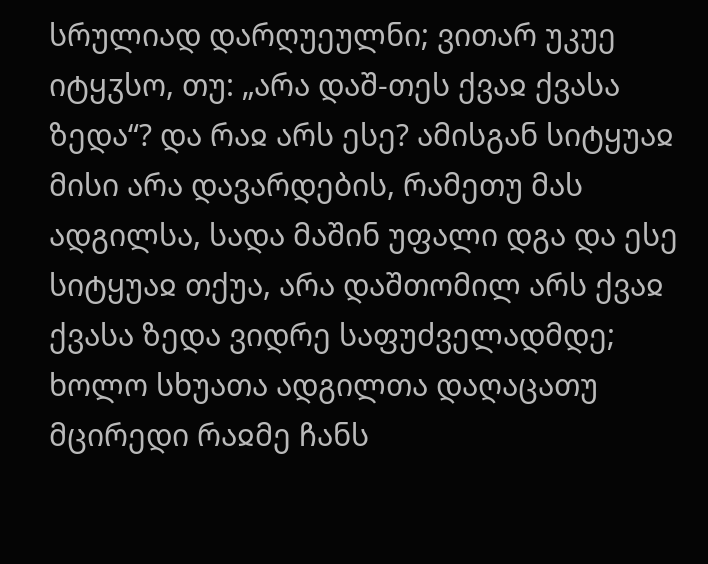სრულიად დარღუეულნი; ვითარ უკუე იტყჳსო, თუ: „არა დაშ-თეს ქვაჲ ქვასა ზედა“? და რაჲ არს ესე? ამისგან სიტყუაჲ მისი არა დავარდების, რამეთუ მას ადგილსა, სადა მაშინ უფალი დგა და ესე სიტყუაჲ თქუა, არა დაშთომილ არს ქვაჲ ქვასა ზედა ვიდრე საფუძველადმდე; ხოლო სხუათა ადგილთა დაღაცათუ მცირედი რაჲმე ჩანს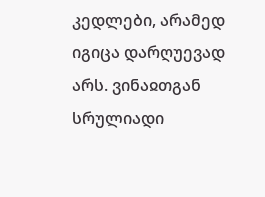კედლები, არამედ იგიცა დარღუევად არს. ვინაჲთგან სრულიადი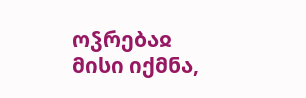ოჴრებაჲ მისი იქმნა,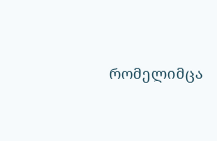რომელიმცა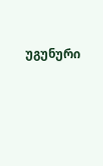უგუნური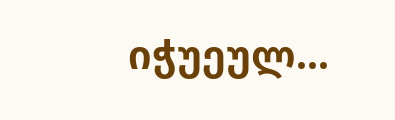იჭუეულ...